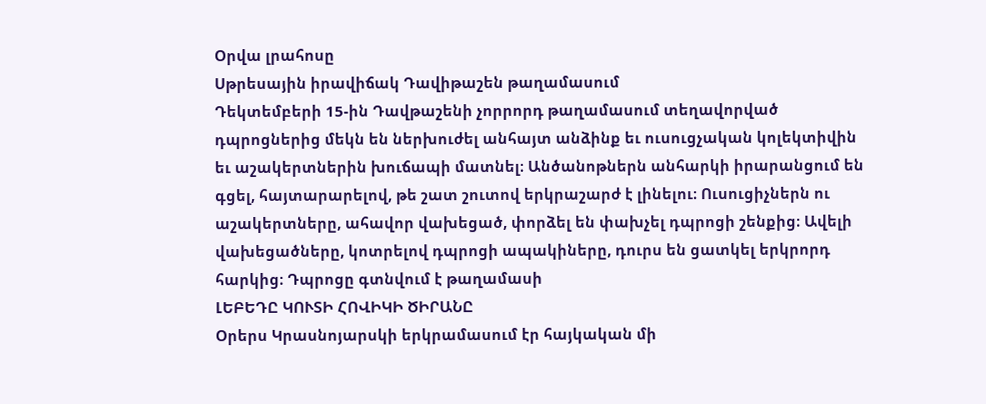Օրվա լրահոսը
Սթրեսային իրավիճակ Դավիթաշեն թաղամասում
Դեկտեմբերի 15-ին Դավթաշենի չորրորդ թաղամասում տեղավորված դպրոցներից մեկն են ներխուժել անհայտ անձինք եւ ուսուցչական կոլեկտիվին եւ աշակերտներին խուճապի մատնել։ Անծանոթներն անհարկի իրարանցում են գցել, հայտարարելով, թե շատ շուտով երկրաշարժ է լինելու։ Ուսուցիչներն ու աշակերտները, ահավոր վախեցած, փորձել են փախչել դպրոցի շենքից։ Ավելի վախեցածները, կոտրելով դպրոցի ապակիները, դուրս են ցատկել երկրորդ հարկից։ Դպրոցը գտնվում է թաղամասի
ԼԵԲԵԴԸ ԿՈՒՏԻ ՀՈՎԻԿԻ ԾԻՐԱՆԸ
Օրերս Կրասնոյարսկի երկրամասում էր հայկական մի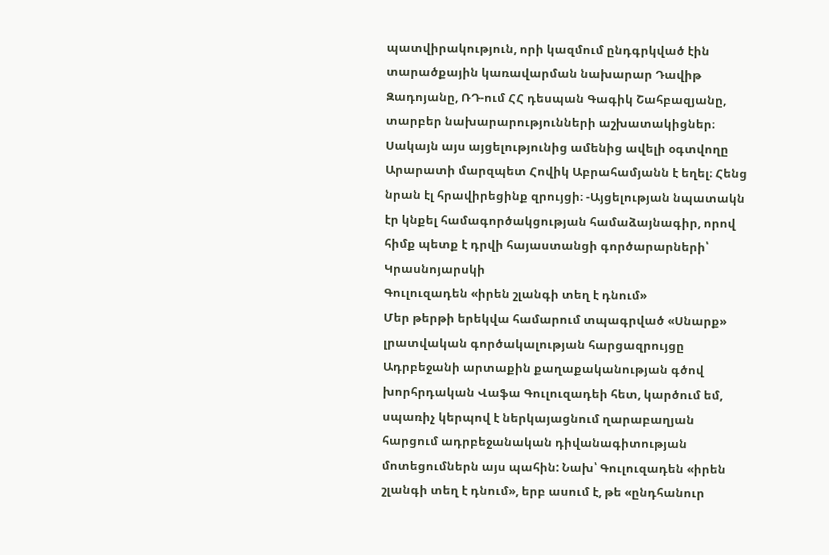պատվիրակություն, որի կազմում ընդգրկված էին տարածքային կառավարման նախարար Դավիթ Զադոյանը, ՌԴ-ում ՀՀ դեսպան Գագիկ Շահբազյանը, տարբեր նախարարությունների աշխատակիցներ։ Սակայն այս այցելությունից ամենից ավելի օգտվողը Արարատի մարզպետ Հովիկ Աբրահամյանն է եղել։ Հենց նրան էլ հրավիրեցինք զրույցի։ -Այցելության նպատակն էր կնքել համագործակցության համաձայնագիր, որով հիմք պետք է դրվի հայաստանցի գործարարների՝ Կրասնոյարսկի
Գուլուզադեն «իրեն շլանգի տեղ է դնում»
Մեր թերթի երեկվա համարում տպագրված «Սնարք» լրատվական գործակալության հարցազրույցը Ադրբեջանի արտաքին քաղաքականության գծով խորհրդական Վաֆա Գուլուզադեի հետ, կարծում եմ, սպառիչ կերպով է ներկայացնում ղարաբաղյան հարցում ադրբեջանական դիվանագիտության մոտեցումներն այս պահին: Նախ՝ Գուլուզադեն «իրեն շլանգի տեղ է դնում», երբ ասում է, թե «ընդհանուր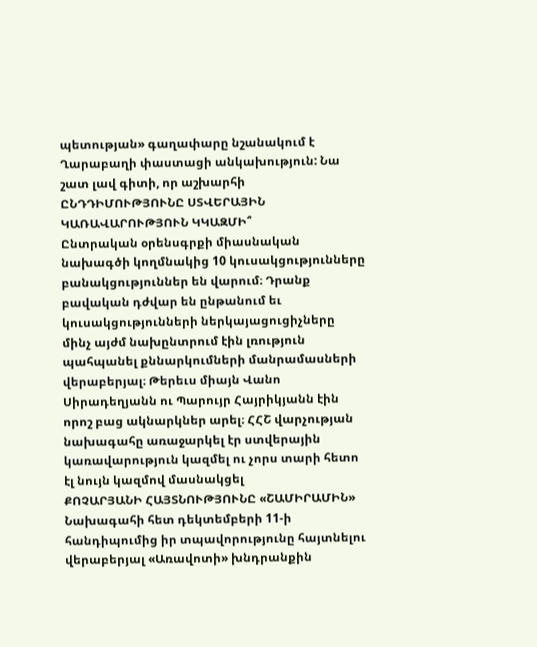պետության» գաղափարը նշանակում է Ղարաբաղի փաստացի անկախություն: Նա շատ լավ գիտի, որ աշխարհի
ԸՆԴԴԻՄՈՒԹՅՈՒՆԸ ՍՏՎԵՐԱՅԻՆ ԿԱՌԱՎԱՐՈՒԹՅՈՒՆ ԿԿԱԶՄԻ՞
Ընտրական օրենսգրքի միասնական նախագծի կողմնակից 10 կուսակցությունները բանակցություններ են վարում։ Դրանք բավական դժվար են ընթանում եւ կուսակցությունների ներկայացուցիչները մինչ այժմ նախընտրում էին լռություն պահպանել քննարկումների մանրամասների վերաբերյալ։ Թերեւս միայն Վանո Սիրադեղյանն ու Պարույր Հայրիկյանն էին որոշ բաց ակնարկներ արել։ ՀՀՇ վարչության նախագահը առաջարկել էր ստվերային կառավարություն կազմել ու չորս տարի հետո էլ նույն կազմով մասնակցել
ՔՈՉԱՐՅԱՆԻ ՀԱՅՏՆՈՒԹՅՈՒՆԸ «ՇԱՄԻՐԱՄԻՆ»
Նախագահի հետ դեկտեմբերի 11-ի հանդիպումից իր տպավորությունը հայտնելու վերաբերյալ «Առավոտի» խնդրանքին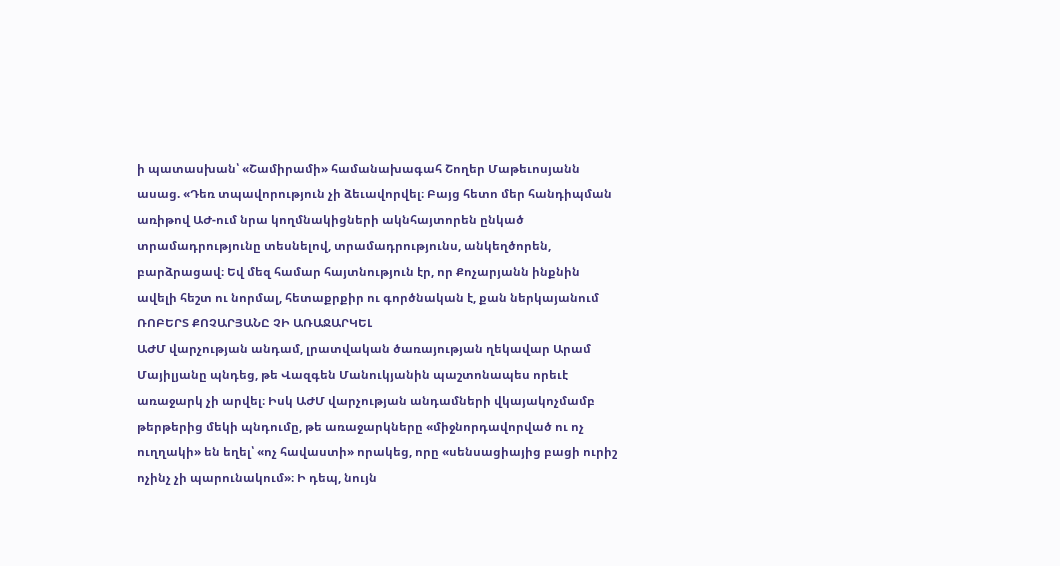ի պատասխան՝ «Շամիրամի» համանախագահ Շողեր Մաթեւոսյանն ասաց. «Դեռ տպավորություն չի ձեւավորվել։ Բայց հետո մեր հանդիպման առիթով ԱԺ-ում նրա կողմնակիցների ակնհայտորեն ընկած տրամադրությունը տեսնելով, տրամադրությունս, անկեղծորեն, բարձրացավ։ Եվ մեզ համար հայտնություն էր, որ Քոչարյանն ինքնին ավելի հեշտ ու նորմալ, հետաքրքիր ու գործնական է, քան ներկայանում
ՌՈԲԵՐՏ ՔՈՉԱՐՅԱՆԸ ՉԻ ԱՌԱՋԱՐԿԵԼ
ԱԺՄ վարչության անդամ, լրատվական ծառայության ղեկավար Արամ Մայիլյանը պնդեց, թե Վազգեն Մանուկյանին պաշտոնապես որեւէ առաջարկ չի արվել։ Իսկ ԱԺՄ վարչության անդամների վկայակոչմամբ թերթերից մեկի պնդումը, թե առաջարկները «միջնորդավորված ու ոչ ուղղակի» են եղել՝ «ոչ հավաստի» որակեց, որը «սենսացիայից բացի ուրիշ ոչինչ չի պարունակում»։ Ի դեպ, նույն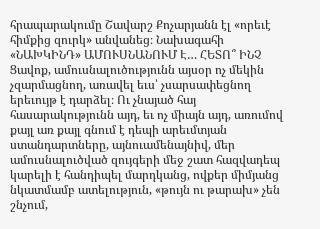հրապարակումը Շավարշ Քոչարյանն էլ «որեւէ հիմքից զուրկ» անվանեց։ Նախագահի
«ՆԱԽԿԻՆԴ» ԱՄՈՒՍՆԱՆՈՒՄ Է… ՀԵՏՈ՞ ԻՆՉ
Ցավոք, ամուսնալուծությունն այսօր ոչ մեկին չզարմացնող, առավել եւս՝ չսարսափեցնող երեւույթ է դարձել։ Ու չնայած հայ հասարակությունն այդ, եւ ոչ միայն այդ, առումով քայլ առ քայլ գնում է դեպի արեւմտյան ստանդարտները, այնուամենայնիվ, մեր ամուսնալուծված զույգերի մեջ շատ հազվադեպ կարելի է հանդիպել մարդկանց, ովքեր միմյանց նկատմամբ ատելություն, «թույն ու թարախ» չեն շնչում,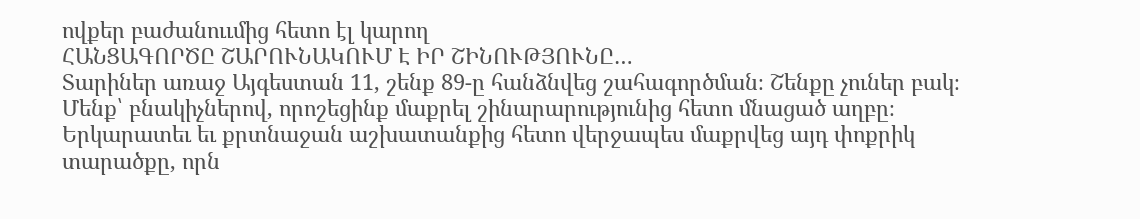ովքեր բաժանոււմից հետո էլ կարող
ՀԱՆՑԱԳՈՐԾԸ ՇԱՐՈՒՆԱԿՈՒՄ Է ԻՐ ՇԻՆՈՒԹՅՈՒՆԸ…
Տարիներ առաջ Այգեստան 11, շենք 89-ը հանձնվեց շահագործման։ Շենքը չուներ բակ։ Մենք՝ բնակիչներով, որոշեցինք մաքրել շինարարությունից հետո մնացած աղբը։ Երկարատեւ եւ քրտնաջան աշխատանքից հետո վերջապես մաքրվեց այդ փոքրիկ տարածքը, որն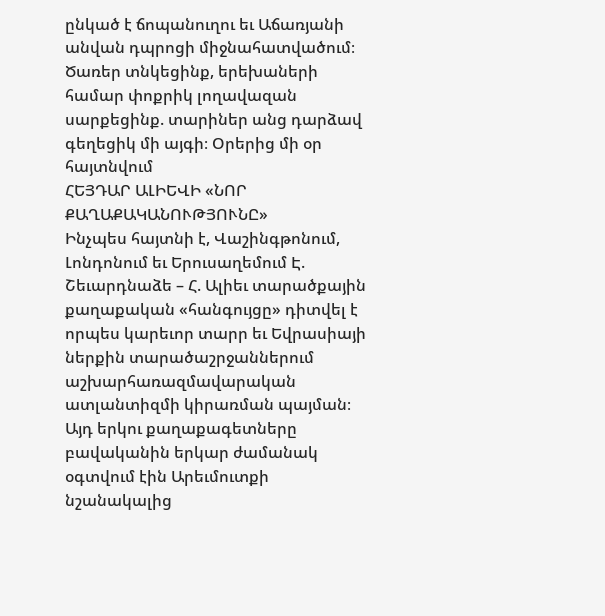ընկած է ճոպանուղու եւ Աճառյանի անվան դպրոցի միջնահատվածում։ Ծառեր տնկեցինք, երեխաների համար փոքրիկ լողավազան սարքեցինք. տարիներ անց դարձավ գեղեցիկ մի այգի։ Օրերից մի օր հայտնվում
ՀԵՅԴԱՐ ԱԼԻԵՎԻ «ՆՈՐ ՔԱՂԱՔԱԿԱՆՈՒԹՅՈՒՆԸ»
Ինչպես հայտնի է, Վաշինգթոնում, Լոնդոնում եւ Երուսաղեմում Է. Շեւարդնաձե – Հ. Ալիեւ տարածքային քաղաքական «հանգույցը» դիտվել է որպես կարեւոր տարր եւ Եվրասիայի ներքին տարածաշրջաններում աշխարհառազմավարական ատլանտիզմի կիրառման պայման։ Այդ երկու քաղաքագետները բավականին երկար ժամանակ օգտվում էին Արեւմուտքի նշանակալից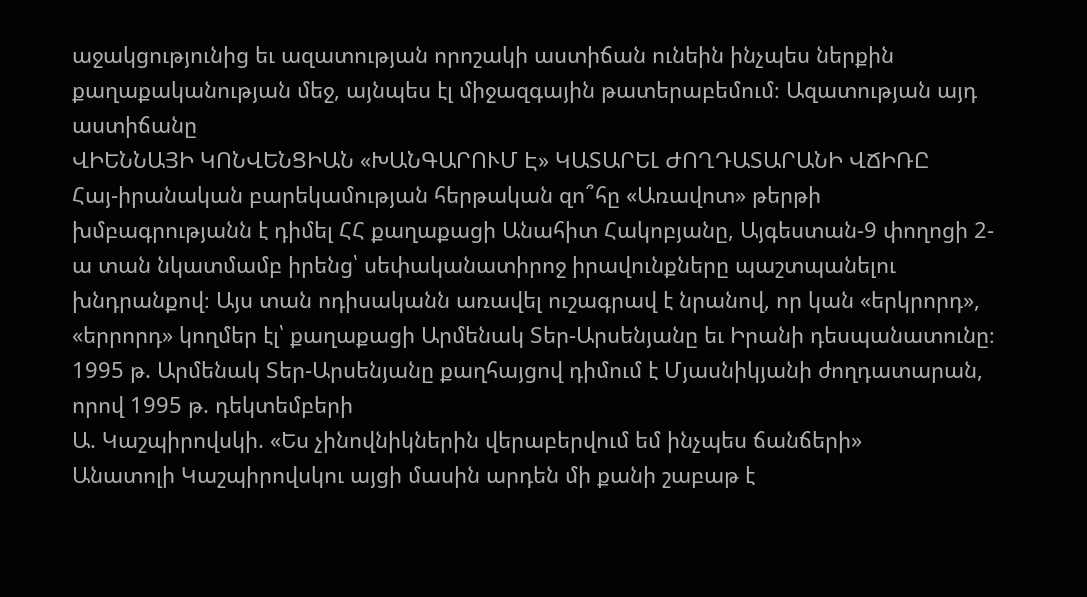աջակցությունից եւ ազատության որոշակի աստիճան ունեին ինչպես ներքին քաղաքականության մեջ, այնպես էլ միջազգային թատերաբեմում։ Ազատության այդ աստիճանը
ՎԻԵՆՆԱՅԻ ԿՈՆՎԵՆՑԻԱՆ «ԽԱՆԳԱՐՈՒՄ Է» ԿԱՏԱՐԵԼ ԺՈՂԴԱՏԱՐԱՆԻ ՎՃԻՌԸ
Հայ-իրանական բարեկամության հերթական զո՞հը «Առավոտ» թերթի խմբագրությանն է դիմել ՀՀ քաղաքացի Անահիտ Հակոբյանը, Այգեստան-9 փողոցի 2-ա տան նկատմամբ իրենց՝ սեփականատիրոջ իրավունքները պաշտպանելու խնդրանքով։ Այս տան ոդիսականն առավել ուշագրավ է նրանով, որ կան «երկրորդ», «երրորդ» կողմեր էլ՝ քաղաքացի Արմենակ Տեր-Արսենյանը եւ Իրանի դեսպանատունը։ 1995 թ. Արմենակ Տեր-Արսենյանը քաղհայցով դիմում է Մյասնիկյանի ժողդատարան, որով 1995 թ. դեկտեմբերի
Ա. Կաշպիրովսկի. «Ես չինովնիկներին վերաբերվում եմ ինչպես ճանճերի»
Անատոլի Կաշպիրովսկու այցի մասին արդեն մի քանի շաբաթ է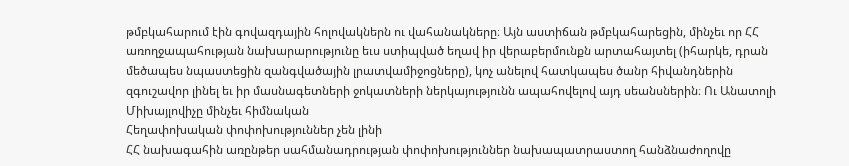թմբկահարում էին գովազդային հոլովակներն ու վահանակները։ Այն աստիճան թմբկահարեցին, մինչեւ որ ՀՀ առողջապահության նախարարությունը եւս ստիպված եղավ իր վերաբերմունքն արտահայտել (իհարկե, դրան մեծապես նպաստեցին զանգվածային լրատվամիջոցները), կոչ անելով հատկապես ծանր հիվանդներին զգուշավոր լինել եւ իր մասնագետների ջոկատների ներկայությունն ապահովելով այդ սեանսներին։ Ու Անատոլի Միխայլովիչը մինչեւ հիմնական
Հեղափոխական փոփոխություններ չեն լինի
ՀՀ նախագահին առընթեր սահմանադրության փոփոխություններ նախապատրաստող հանձնաժողովը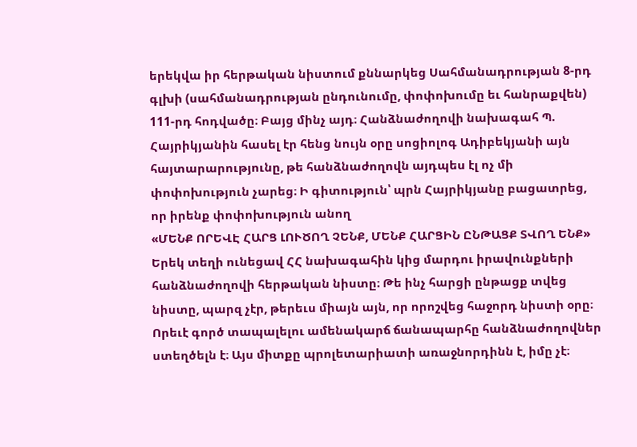երեկվա իր հերթական նիստում քննարկեց Սահմանադրության 8-րդ գլխի (սահմանադրության ընդունումը, փոփոխումը եւ հանրաքվեն) 111-րդ հոդվածը։ Բայց մինչ այդ։ Հանձնաժողովի նախագահ Պ. Հայրիկյանին հասել էր հենց նույն օրը սոցիոլոգ Ադիբեկյանի այն հայտարարությունը, թե հանձնաժողովն այդպես էլ ոչ մի փոփոխություն չարեց։ Ի գիտություն՝ պրն Հայրիկյանը բացատրեց, որ իրենք փոփոխություն անող
«ՄԵՆՔ ՈՐԵՎԷ ՀԱՐՑ ԼՈՒԾՈՂ ՉԵՆՔ, ՄԵՆՔ ՀԱՐՑԻՆ ԸՆԹԱՑՔ ՏՎՈՂ ԵՆՔ»
Երեկ տեղի ունեցավ ՀՀ նախագահին կից մարդու իրավունքների հանձնաժողովի հերթական նիստը։ Թե ինչ հարցի ընթացք տվեց նիստը, պարզ չէր, թերեւս միայն այն, որ որոշվեց հաջորդ նիստի օրը։ Որեւէ գործ տապալելու ամենակարճ ճանապարհը հանձնաժողովներ ստեղծելն է։ Այս միտքը պրոլետարիատի առաջնորդինն է, իմը չէ։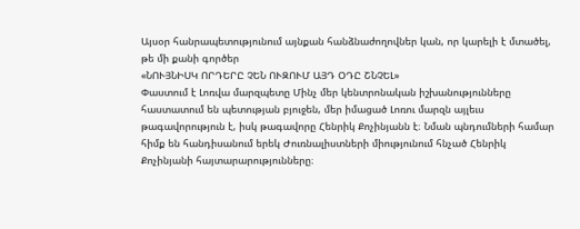Այսօր հանրապետությունում այնքան հանձնաժողովներ կան, որ կարելի է մտածել, թե մի քանի գործեր
«ՆՈՒՅՆԻՍԿ ՈՐԴԵՐԸ ՉԵՆ ՈՒԶՈՒՄ ԱՅԴ ՕԴԸ ՇՆՉԵԼ»
Փաստում է Լոռվա մարզպետը Մինչ մեր կենտրոնական իշխանությունները հաստատում են պետության բյուջեն, մեր իմացած Լոռու մարզն այլեւս թագավորություն է, իսկ թագավորը Հենրիկ Քոչինյանն է։ Նման պնդումների համար հիմք են հանդիսանում երեկ Ժուռնալիստների միությունում հնչած Հենրիկ Քոչինյանի հայտարարությունները։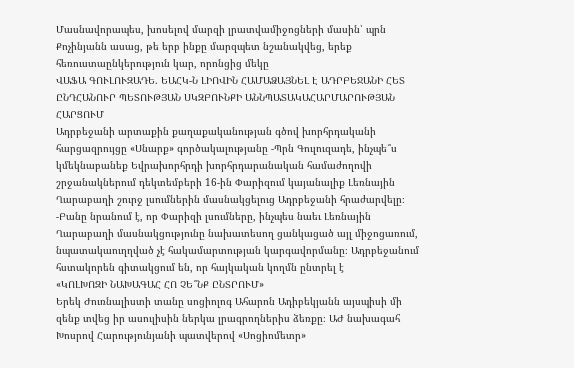Մասնավորապես, խոսելով մարզի լրատվամիջոցների մասին՝ պրն Քոչինյանն ասաց, թե երբ ինքը մարզպետ նշանակվեց, երեք հեռուստաընկերություն կար, որոնցից մեկը
ՎԱՖԱ ԳՈՒԼՈՒԶԱԴԵ. ԵԱՀԿ-Ն ԼԻՈՎԻՆ ՀԱՄԱՁԱՅՆԵԼ Է ԱԴՐԲԵՋԱՆԻ ՀԵՏ ԸՆԴՀԱՆՈՒՐ ՊԵՏՈՒԹՅԱՆ ՍԿԶԲՈՒՆՔԻ ԱՆՆՊԱՏԱԿԱՀԱՐՄԱՐՈՒԹՅԱՆ ՀԱՐՑՈՒՄ
Ադրբեջանի արտաքին քաղաքականության գծով խորհրդականի հարցազրույցը «Սնարք» գործակալությանը -Պրն Գուլուզադե, ինչպե՞ս կմեկնաբանեք Եվրախորհրդի խորհրդարանական համաժողովի շրջանակներում դեկտեմբերի 16-ին Փարիզում կայանալիք Լեռնային Ղարաբաղի շուրջ լսումներին մասնակցելուց Ադրբեջանի հրաժարվելը։ -Բանը նրանում է, որ Փարիզի լսումները, ինչպես նաեւ Լեռնային Ղարաբաղի մասնակցությունը նախատեսող ցանկացած այլ միջոցառում, նպատակաուղղված չէ հակամարտության կարգավորմանը։ Ադրբեջանում հստակորեն գիտակցում են, որ հայկական կողմն ընտրել է
«ԿՈԼԽՈԶԻ ՆԱԽԱԳԱՀ ՀՈ ՉԵ՞ՆՔ ԸՆՏՐՈՒՄ»
Երեկ Ժուռնալիստի տանը սոցիոլոգ Ահարոն Ադիբեկյանն այսպիսի մի զենք տվեց իր ասուլիսին ներկա լրագրողներիս ձեռքը։ ԱԺ նախագահ Խոսրով Հարությունյանի պատվերով «Սոցիոմետր»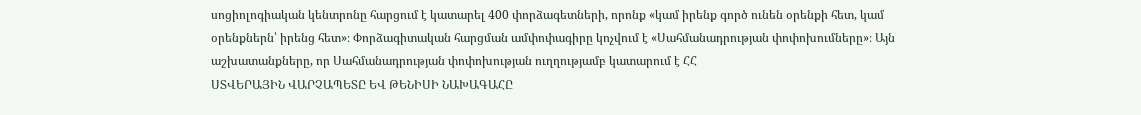սոցիոլոգիական կենտրոնը հարցում է կատարել 400 փորձագետների, որոնք «կամ իրենք գործ ունեն օրենքի հետ, կամ օրենքներն՝ իրենց հետ»։ Փորձագիտական հարցման ամփոփագիրը կոչվում է «Սահմանադրության փոփոխումները»։ Այն աշխատանքները, որ Սահմանադրության փոփոխության ուղղությամբ կատարում է ՀՀ
ՍՏՎԵՐԱՅԻՆ ՎԱՐՉԱՊԵՏԸ ԵՎ ԹԵՆԻՍԻ ՆԱԽԱԳԱՀԸ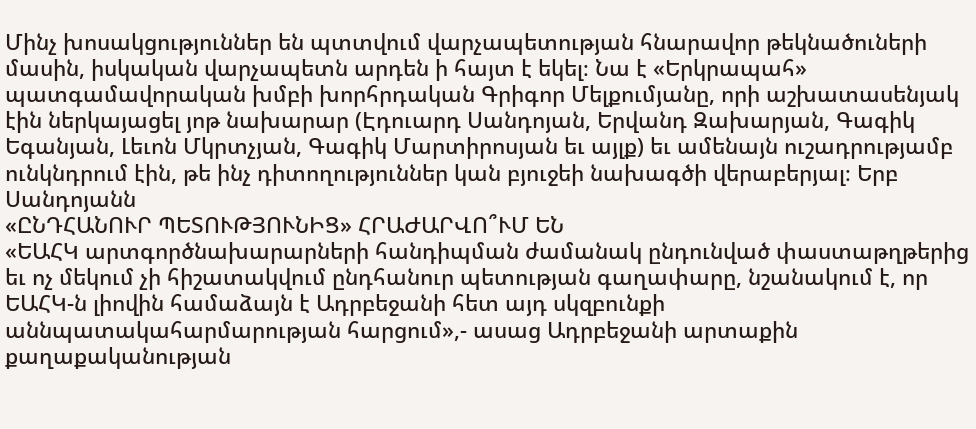Մինչ խոսակցություններ են պտտվում վարչապետության հնարավոր թեկնածուների մասին, իսկական վարչապետն արդեն ի հայտ է եկել։ Նա է «Երկրապահ» պատգամավորական խմբի խորհրդական Գրիգոր Մելքումյանը, որի աշխատասենյակ էին ներկայացել յոթ նախարար (Էդուարդ Սանդոյան, Երվանդ Զախարյան, Գագիկ Եգանյան, Լեւոն Մկրտչյան, Գագիկ Մարտիրոսյան եւ այլք) եւ ամենայն ուշադրությամբ ունկնդրում էին, թե ինչ դիտողություններ կան բյուջեի նախագծի վերաբերյալ։ Երբ Սանդոյանն
«ԸՆԴՀԱՆՈՒՐ ՊԵՏՈՒԹՅՈՒՆԻՑ» ՀՐԱԺԱՐՎՈ՞ՒՄ ԵՆ
«ԵԱՀԿ արտգործնախարարների հանդիպման ժամանակ ընդունված փաստաթղթերից եւ ոչ մեկում չի հիշատակվում ընդհանուր պետության գաղափարը, նշանակում է, որ ԵԱՀԿ-ն լիովին համաձայն է Ադրբեջանի հետ այդ սկզբունքի աննպատակահարմարության հարցում»,- ասաց Ադրբեջանի արտաքին քաղաքականության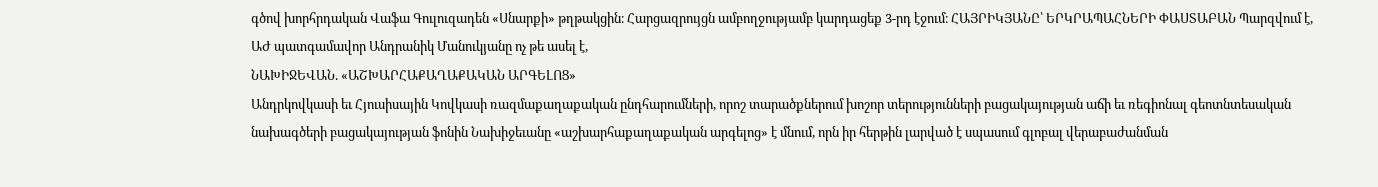գծով խորհրդական Վաֆա Գուլուզադեն «Սնարքի» թղթակցին։ Հարցազրույցն ամբողջությամբ կարդացեք 3-րդ էջում։ ՀԱՅՐԻԿՅԱՆԸ՝ ԵՐԿՐԱՊԱՀՆԵՐԻ ՓԱՍՏԱԲԱՆ Պարզվում է, ԱԺ պատգամավոր Անդրանիկ Մանուկյանը ոչ թե ասել է,
ՆԱԽԻՋԵՎԱՆ. «ԱՇԽԱՐՀԱՔԱՂԱՔԱԿԱՆ ԱՐԳԵԼՈՑ»
Անդրկովկասի եւ Հյուսիսային Կովկասի ռազմաքաղաքական ընդհարումների, որոշ տարածքներում խոշոր տերությունների բացակայության աճի եւ ռեգիոնալ գեոտնտեսական նախագծերի բացակայության ֆոնին Նախիջեւանը «աշխարհաքաղաքական արգելոց» է մնում, որն իր հերթին լարված է սպասում գլոբալ վերաբաժանման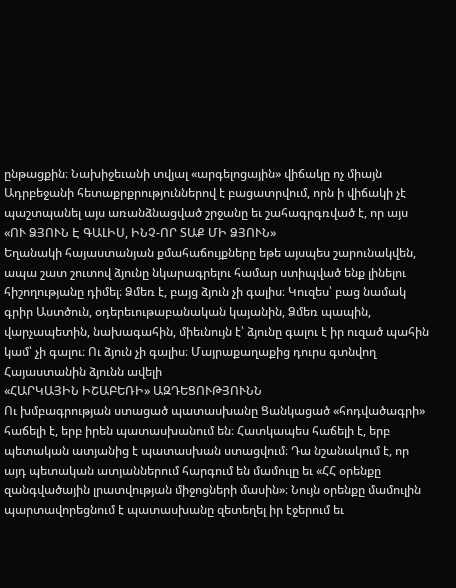ընթացքին։ Նախիջեւանի տվյալ «արգելոցային» վիճակը ոչ միայն Ադրբեջանի հետաքրքրություններով է բացատրվում, որն ի վիճակի չէ պաշտպանել այս առանձնացված շրջանը եւ շահագրգռված է, որ այս
«ՈՒ ՁՅՈՒՆ Է ԳԱԼԻՍ, ԻՆՉ-ՈՐ ՏԱՔ ՄԻ ՁՅՈՒՆ»
Եղանակի հայաստանյան քմահաճույքները եթե այսպես շարունակվեն, ապա շատ շուտով ձյունը նկարագրելու համար ստիպված ենք լինելու հիշողությանը դիմել։ Ձմեռ է, բայց ձյուն չի գալիս։ Կուզես՝ բաց նամակ գրիր Աստծուն, օդերեւութաբանական կայանին, Ձմեռ պապին, վարչապետին, նախագահին, միեւնույն է՝ ձյունը գալու է իր ուզած պահին կամ՝ չի գալու։ Ու ձյուն չի գալիս։ Մայրաքաղաքից դուրս գտնվող Հայաստանին ձյունն ավելի
«ՀԱՐԿԱՅԻՆ ԻՇԱԲԵՌԻ» ԱԶԴԵՑՈՒԹՅՈՒՆՆ
Ու խմբագրության ստացած պատասխանը Ցանկացած «հոդվածագրի» հաճելի է, երբ իրեն պատասխանում են։ Հատկապես հաճելի է, երբ պետական ատյանից է պատասխան ստացվում։ Դա նշանակում է, որ այդ պետական ատյաններում հարգում են մամուլը եւ «ՀՀ օրենքը զանգվածային լրատվության միջոցների մասին»։ Նույն օրենքը մամուլին պարտավորեցնում է պատասխանը զետեղել իր էջերում եւ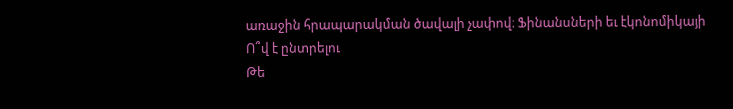առաջին հրապարակման ծավալի չափով։ Ֆինանսների եւ էկոնոմիկայի
Ո՞վ է ընտրելու
Թե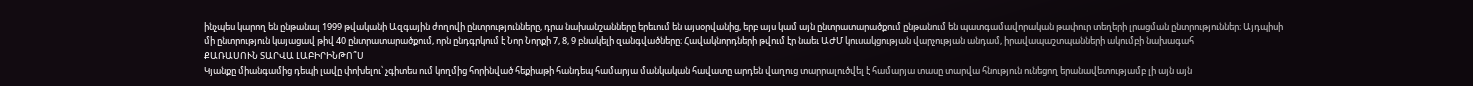ինչպես կարող են ընթանալ 1999 թվականի Ազգային ժողովի ընտրությունները, դրա նախանշանները երեւում են այսօրվանից, երբ այս կամ այն ընտրատարածքում ընթանում են պատգամավորական թափուր տեղերի լրացման ընտրություններ։ Այդպիսի մի ընտրություն կայացավ թիվ 40 ընտրատարածքում, որն ընդգրկում է Նոր Նորքի 7, 8, 9 բնակելի զանգվածները։ Հավակնորդների թվում էր նաեւ ԱԺՄ կուսակցության վարչության անդամ, իրավապաշտպանների ակումբի նախագահ
ՔԱՌԱՍՈՒՆ ՏԱՐՎԱ ԼԱԲԻՐԻՆԹՈ՞Ս
Կյանքը միանգամից դեպի լավը փոխելու՝ չգիտես ում կողմից հորինված հեքիաթի հանդեպ համարյա մանկական հավատը արդեն վաղուց տարրալուծվել է համարյա տասը տարվա հնություն ունեցող երանավետությամբ լի այն այն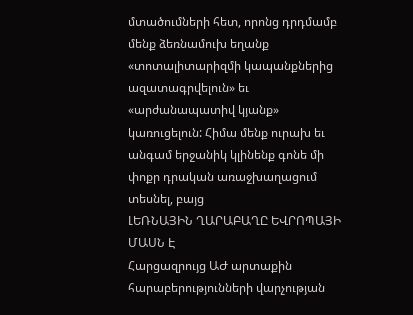մտածումների հետ, որոնց դրդմամբ մենք ձեռնամուխ եղանք «տոտալիտարիզմի կապանքներից ազատագրվելուն» եւ «արժանապատիվ կյանք» կառուցելուն: Հիմա մենք ուրախ եւ անգամ երջանիկ կլինենք գոնե մի փոքր դրական առաջխաղացում տեսնել, բայց
ԼԵՌՆԱՅԻՆ ՂԱՐԱԲԱՂԸ ԵՎՐՈՊԱՅԻ ՄԱՍՆ Է
Հարցազրույց ԱԺ արտաքին հարաբերությունների վարչության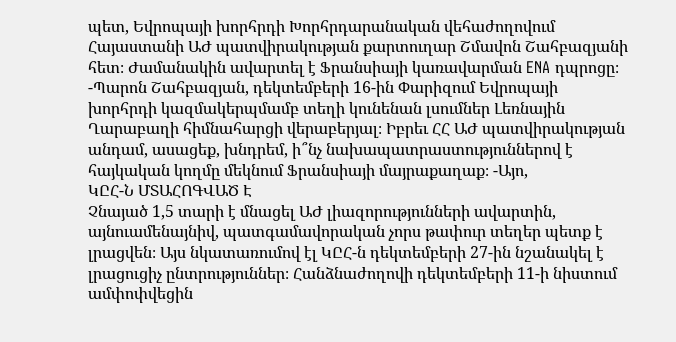պետ, Եվրոպայի խորհրդի Խորհրդարանական վեհաժողովում Հայաստանի ԱԺ պատվիրակության քարտուղար Շմավոն Շահբազյանի հետ։ Ժամանակին ավարտել է Ֆրանսիայի կառավարման ENA դպրոցը։ -Պարոն Շահբազյան, դեկտեմբերի 16-ին Փարիզում Եվրոպայի խորհրդի կազմակերպմամբ տեղի կունենան լսումներ Լեռնային Ղարաբաղի հիմնահարցի վերաբերյալ։ Իբրեւ ՀՀ ԱԺ պատվիրակության անդամ, ասացեք, խնդրեմ, ի՞նչ նախապատրաստություններով է հայկական կողմը մեկնում Ֆրանսիայի մայրաքաղաք։ -Այո,
ԿԸՀ-Ն ՄՏԱՀՈԳՎԱԾ Է
Չնայած 1,5 տարի է մնացել ԱԺ լիազորությունների ավարտին, այնուամենայնիվ, պատգամավորական չորս թափուր տեղեր պետք է լրացվեն։ Այս նկատառումով էլ ԿԸՀ-ն դեկտեմբերի 27-ին նշանակել է լրացուցիչ ընտրություններ։ Հանձնաժողովի դեկտեմբերի 11-ի նիստում ամփոփվեցին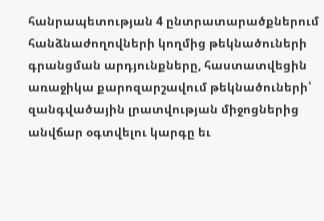հանրապետության 4 ընտրատարածքներում հանձնաժողովների կողմից թեկնածուների գրանցման արդյունքները, հաստատվեցին առաջիկա քարոզարշավում թեկնածուների՝ զանգվածային լրատվության միջոցներից անվճար օգտվելու կարգը եւ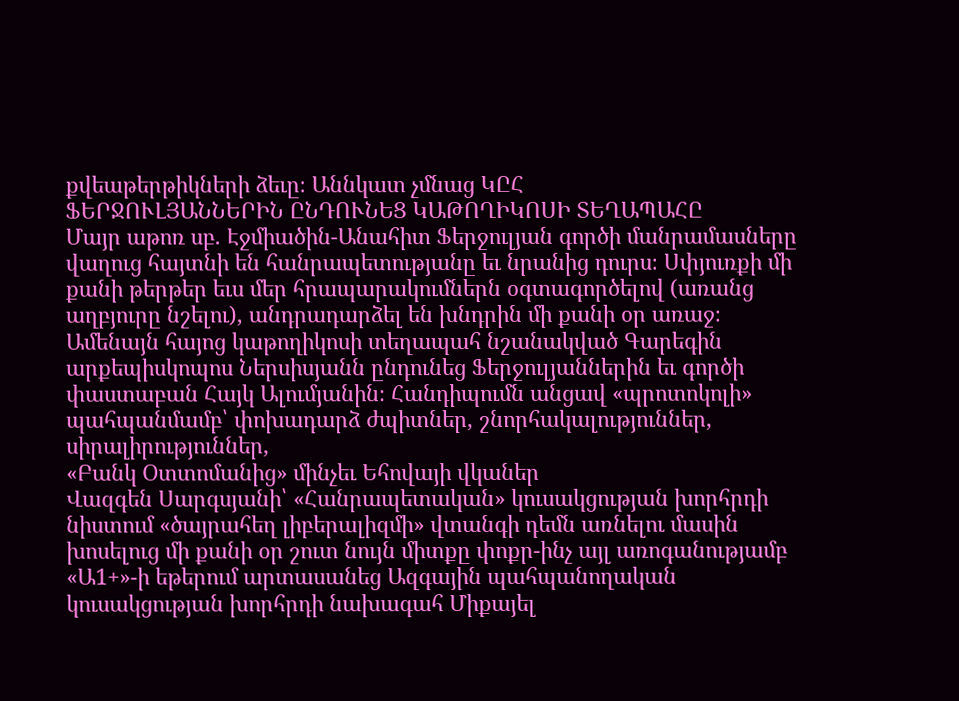քվեաթերթիկների ձեւը։ Աննկատ չմնաց ԿԸՀ
ՖԵՐՋՈՒԼՅԱՆՆԵՐԻՆ ԸՆԴՈՒՆԵՑ ԿԱԹՈՂԻԿՈՍԻ ՏԵՂԱՊԱՀԸ
Մայր աթոռ սբ. Էջմիածին-Անահիտ Ֆերջուլյան գործի մանրամասները վաղուց հայտնի են հանրապետությանը եւ նրանից դուրս։ Սփյուռքի մի քանի թերթեր եւս մեր հրապարակումներն օգտագործելով (առանց աղբյուրը նշելու), անդրադարձել են խնդրին մի քանի օր առաջ։ Ամենայն հայոց կաթողիկոսի տեղապահ նշանակված Գարեգին արքեպիսկոպոս Ներսիսյանն ընդունեց Ֆերջուլյաններին եւ գործի փաստաբան Հայկ Ալումյանին։ Հանդիպումն անցավ «պրոտոկոլի» պահպանմամբ՝ փոխադարձ ժպիտներ, շնորհակալություններ, սիրալիրություններ,
«Բանկ Օտտոմանից» մինչեւ Եհովայի վկաներ
Վազգեն Սարգսյանի՝ «Հանրապետական» կուսակցության խորհրդի նիստում «ծայրահեղ լիբերալիզմի» վտանգի դեմն առնելու մասին խոսելուց մի քանի օր շուտ նույն միտքը փոքր-ինչ այլ առոգանությամբ «Ա1+»-ի եթերում արտասանեց Ազգային պահպանողական կուսակցության խորհրդի նախագահ Միքայել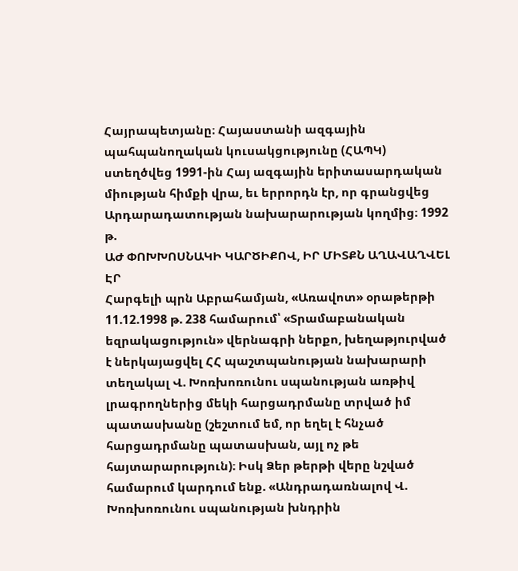Հայրապետյանը։ Հայաստանի ազգային պահպանողական կուսակցությունը (ՀԱՊԿ) ստեղծվեց 1991-ին Հայ ազգային երիտասարդական միության հիմքի վրա, եւ երրորդն էր, որ գրանցվեց Արդարադատության նախարարության կողմից։ 1992 թ.
ԱԺ ՓՈԽԽՈՍՆԱԿԻ ԿԱՐԾԻՔՈՎ, ԻՐ ՄԻՏՔՆ ԱՂԱՎԱՂՎԵԼ ԷՐ
Հարգելի պրն Աբրահամյան, «Առավոտ» օրաթերթի 11.12.1998 թ. 238 համարում՝ «Տրամաբանական եզրակացություն» վերնագրի ներքո, խեղաթյուրված է ներկայացվել ՀՀ պաշտպանության նախարարի տեղակալ Վ. Խոռխոռունու սպանության առթիվ լրագրողներից մեկի հարցադրմանը տրված իմ պատասխանը (շեշտում եմ, որ եղել է հնչած հարցադրմանը պատասխան, այլ ոչ թե հայտարարություն)։ Իսկ Ձեր թերթի վերը նշված համարում կարդում ենք. «Անդրադառնալով Վ. Խոռխոռունու սպանության խնդրին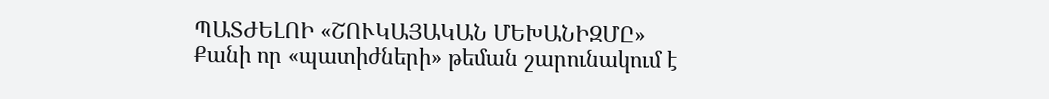ՊԱՏԺԵԼՈԻ «ՇՈՒԿԱՅԱԿԱՆ ՄԵԽԱՆԻԶՄԸ»
Քանի որ «պատիժների» թեման շարունակում է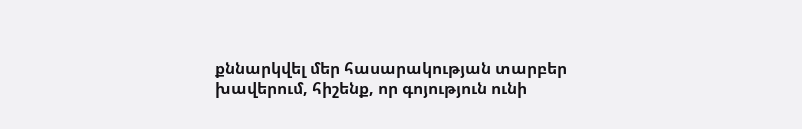քննարկվել մեր հասարակության տարբեր խավերում, հիշենք, որ գոյություն ունի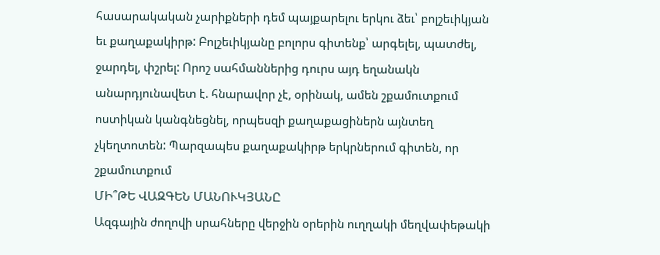հասարակական չարիքների դեմ պայքարելու երկու ձեւ՝ բոլշեւիկյան եւ քաղաքակիրթ: Բոլշեւիկյանը բոլորս գիտենք՝ արգելել, պատժել, ջարդել, փշրել: Որոշ սահմաններից դուրս այդ եղանակն անարդյունավետ է. հնարավոր չէ, օրինակ, ամեն շքամուտքում ոստիկան կանգնեցնել, որպեսզի քաղաքացիներն այնտեղ չկեղտոտեն: Պարզապես քաղաքակիրթ երկրներում գիտեն, որ շքամուտքում
ՄԻ՞ԹԵ ՎԱԶԳԵՆ ՄԱՆՈՒԿՅԱՆԸ
Ազգային ժողովի սրահները վերջին օրերին ուղղակի մեղվափեթակի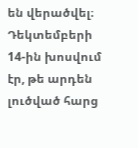են վերածվել։ Դեկտեմբերի 14-ին խոսվում էր, թե արդեն լուծված հարց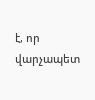է, որ վարչապետ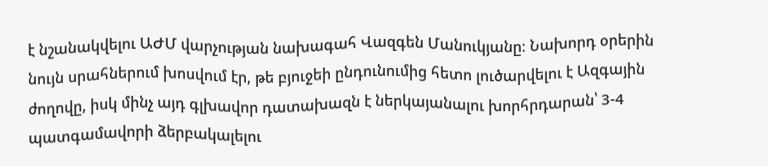է նշանակվելու ԱԺՄ վարչության նախագահ Վազգեն Մանուկյանը։ Նախորդ օրերին նույն սրահներում խոսվում էր, թե բյուջեի ընդունումից հետո լուծարվելու է Ազգային ժողովը, իսկ մինչ այդ գլխավոր դատախազն է ներկայանալու խորհրդարան՝ 3-4 պատգամավորի ձերբակալելու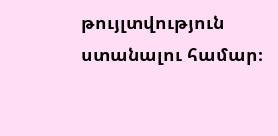թույլտվություն ստանալու համար։